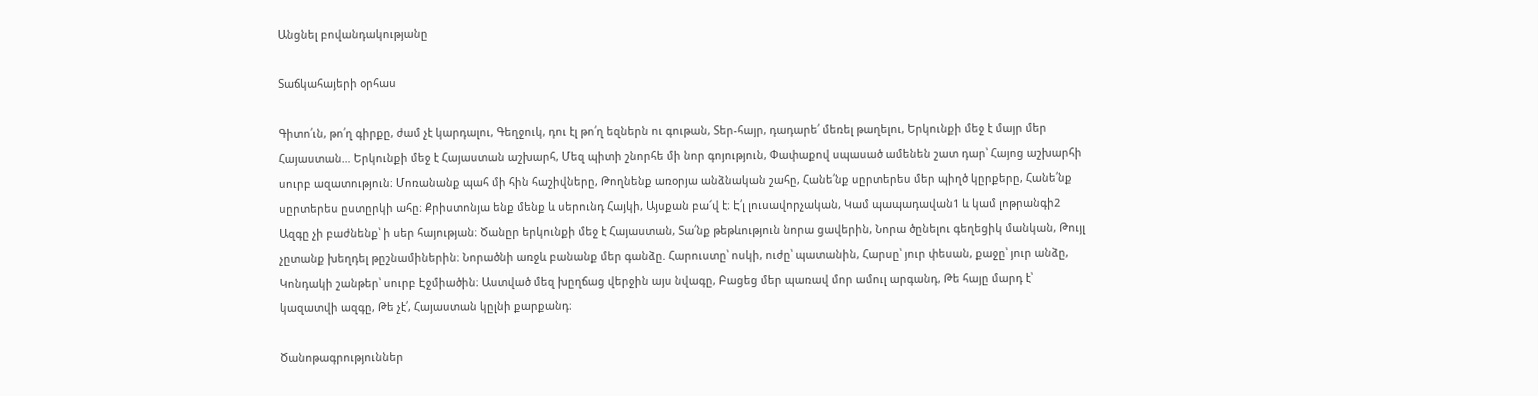Անցնել բովանդակությանը

Տաճկահայերի օրհաս

Գիտո՛ւն, թո՛ղ գիրքը, ժամ չէ կարդալու, Գեղջուկ, դու էլ թո՛ղ եզներն ու գութան, Տեր-հայր, դադարե՛ մեռել թաղելու, Երկունքի մեջ է մայր մեր Հայաստան… Երկունքի մեջ է Հայաստան աշխարհ, Մեզ պիտի շնորհե մի նոր գոյություն, Փափաքով սպասած ամենեն շատ դար՝ Հայոց աշխարհի սուրբ ազատություն։ Մոռանանք պահ մի հին հաշիվները, Թողնենք առօրյա անձնական շահը, Հանե՛նք սըրտերես մեր պիղծ կըրքերը, Հանե՛նք սըրտերես ըստըրկի ահը։ Քրիստոնյա ենք մենք և սերունդ Հայկի, Այսքան բա՜վ է։ Է՛լ լուսավորչական, Կամ պապադավան1 և կամ լոթրանգի2 Ազգը չի բաժնենք՝ ի սեր հայության։ Ծանըր երկունքի մեջ է Հայաստան, Տա՛նք թեթևություն նորա ցավերին, Նորա ծընելու գեղեցիկ մանկան, Թույլ չըտանք խեղդել թըշնամիներին։ Նորածնի առջև բանանք մեր գանձը. Հարուստը՝ ոսկի, ուժը՝ պատանին, Հարսը՝ յուր փեսան, քաջը՝ յուր անձը, Կոնդակի շանթեր՝ սուրբ Էջմիածին։ Աստված մեզ խըղճաց վերջին այս նվագը, Բացեց մեր պառավ մոր ամուլ արգանդ, Թե հայը մարդ է՝ կազատվի ազգը, Թե չէ՛, Հայաստան կըլնի քարքանդ։

Ծանոթագրություններ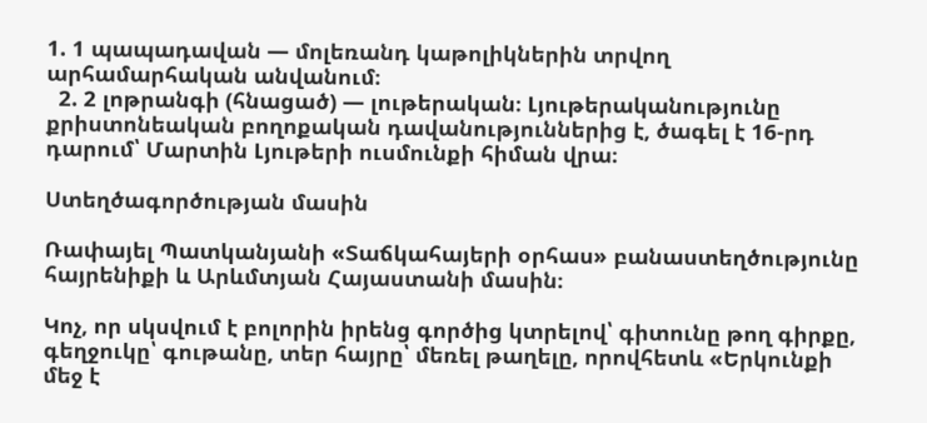1. 1 պապադավան — մոլեռանդ կաթոլիկներին տրվող արհամարհական անվանում։
  2. 2 լոթրանգի (հնացած) — լութերական։ Լյութերականությունը քրիստոնեական բողոքական դավանություններից է, ծագել է 16-րդ դարում՝ Մարտին Լյութերի ուսմունքի հիման վրա։

Ստեղծագործության մասին

Ռափայել Պատկանյանի «Տաճկահայերի օրհաս» բանաստեղծությունը հայրենիքի և Արևմտյան Հայաստանի մասին։

Կոչ, որ սկսվում է բոլորին իրենց գործից կտրելով՝ գիտունը թող գիրքը, գեղջուկը՝ գութանը, տեր հայրը՝ մեռել թաղելը, որովհետև «Երկունքի մեջ է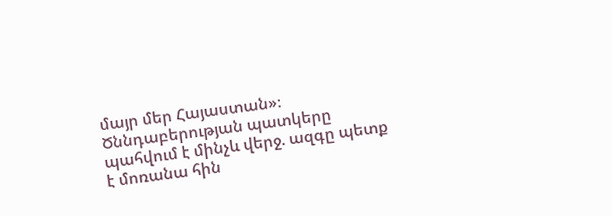մայր մեր Հայաստան»։ Ծննդաբերության պատկերը պահվում է մինչև վերջ. ազգը պետք է մոռանա հին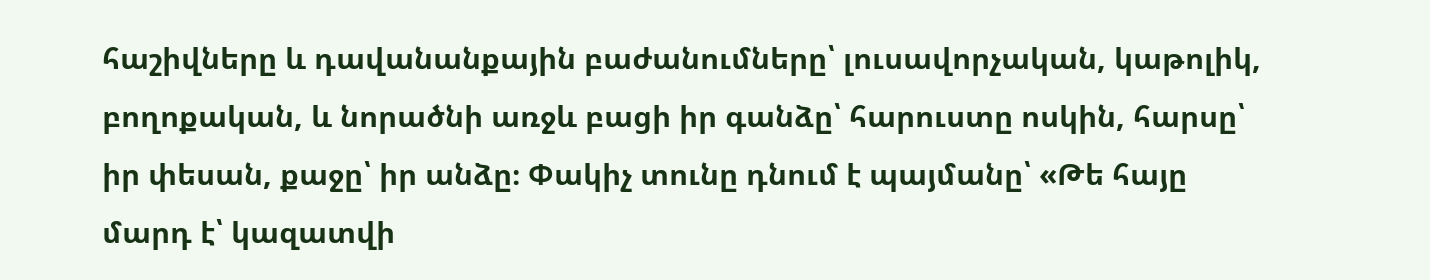հաշիվները և դավանանքային բաժանումները՝ լուսավորչական, կաթոլիկ, բողոքական, և նորածնի առջև բացի իր գանձը՝ հարուստը ոսկին, հարսը՝ իր փեսան, քաջը՝ իր անձը։ Փակիչ տունը դնում է պայմանը՝ «Թե հայը մարդ է՝ կազատվի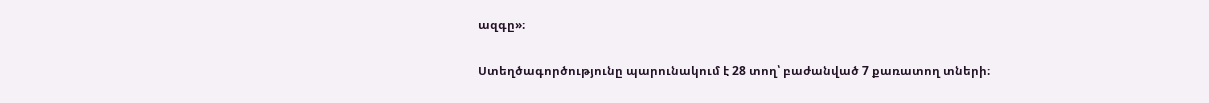ազգը»։

Ստեղծագործությունը պարունակում է 28 տող՝ բաժանված 7 քառատող տների։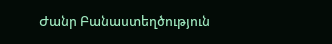Ժանր Բանաստեղծություն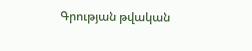Գրության թվական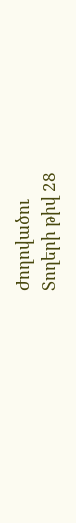Ժողովածու
Տողերի թիվ 28